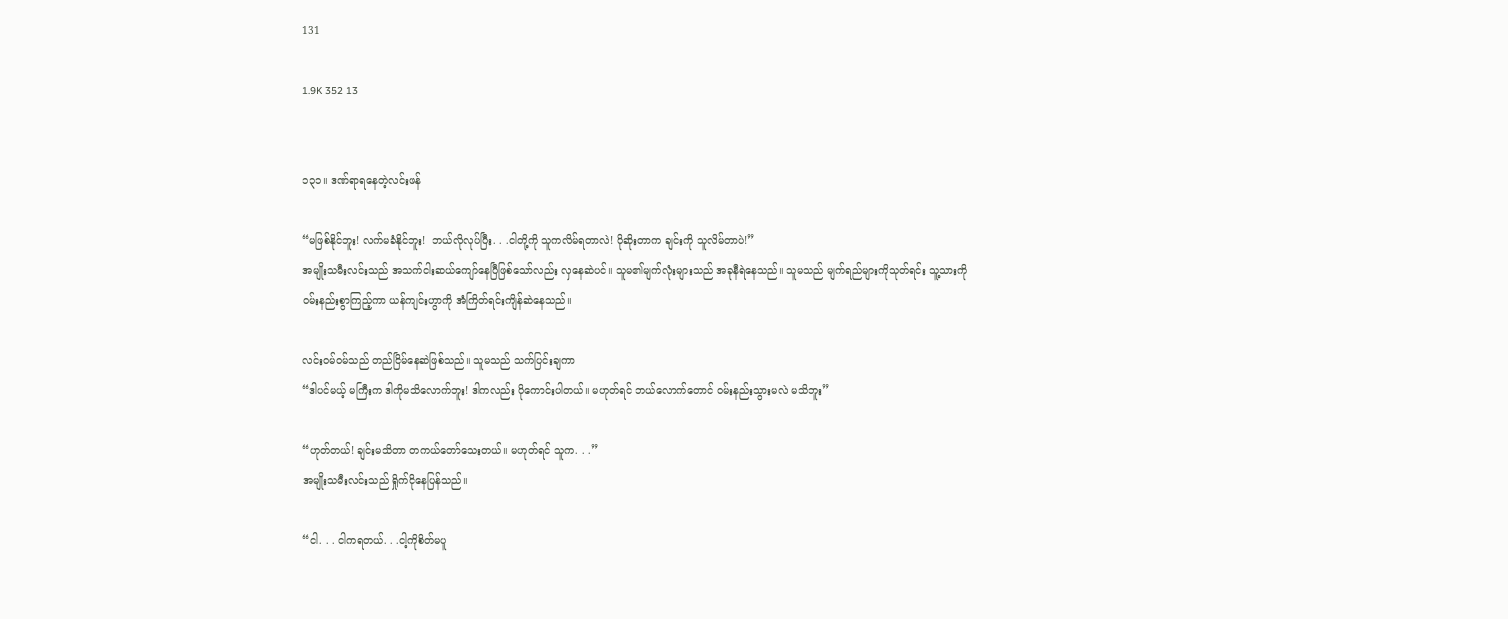131

1.9K 352 13


၁၃၁။ ဒဏ်ရာရနေတဲ့လင်းဖန်

“မဖြစ်နိုင်ဘူး! လက်မခံနိုင်ဘူး!  ဘယ်လိုလုပ်ပြီး. . .ငါတို့ကို သူကလိမ်ရတာလဲ! ပိုဆိုးတာက ချင်းကို သူလိမ်တာပဲ!”
အမျိုးသမီးလင်းသည် အသက်ငါးဆယ်ကျော်နေပြီဖြစ်သော်လည်း လှနေဆဲပင်။ သူမ၏မျက်လုံးများသည် အခုနီရဲနေသည်။ သူမသည် မျက်ရည်များကိုသုတ်ရင်း သူ့သားကို ဝမ်းနည်းစွာကြည့်ကာ ယန်ကျင်းဟွာကို အံကြိတ်ရင်းကျိန်ဆဲနေသည်။

လင်းဝမ်ဝမ်သည် တည်ငြိမ်နေဆဲဖြစ်သည်။ သူမသည် သက်ပြင်းချကာ
“ဒါပင်မယ့် မကြီးက ဒါကိုမသိလောက်ဘူး! ဒါကလည်း ပိုကောင်းပါတယ်။ မဟုတ်ရင် ဘယ်လောက်တောင် ဝမ်းနည်းသွားမလဲ မသိဘူး”

“ဟုတ်တယ်! ချင်းမသိတာ တကယ်တော်သေးတယ်။ မဟုတ်ရင် သူက. . .”
အမျိုးသမီးလင်းသည် ရှိုက်ငိုနေပြန်သည်။

“ငါ. . . ငါကရတယ်. . .ငါ့ကိုစိတ်မပူ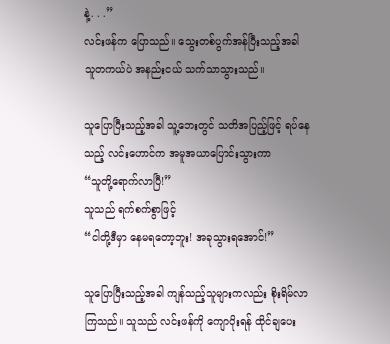နဲ့. . .”
လင်းဖန်က ပြောသည်။ သွေးတစ်ပွက်အန်ပြီးသည့်အခါ သူတကယ်ပဲ အနည်းငယ် သက်သာသွားသည်။

သူပြောပြီးသည့်အခါ သူ့ဘေးတွင် သတိအပြည့်ဖြင့် ရပ်နေသည့် လင်းဟောင်က အမူအယာပြောင်းသွားကာ
“သူတို့ရောက်လာပြီ!”
သူသည် ရက်စက်စွာဖြင့်
“ငါတို့ဒီမှာ နေမရတော့ဘူး! အခုသွားရအောင်!”

သူပြောပြီးသည့်အခါ ကျန်သည့်သူများကလည်း စိုးရိမ်လာကြသည်။ သူသည် လင်းဖန်ကို ကျောပိုးရန် ထိုင်ချပေး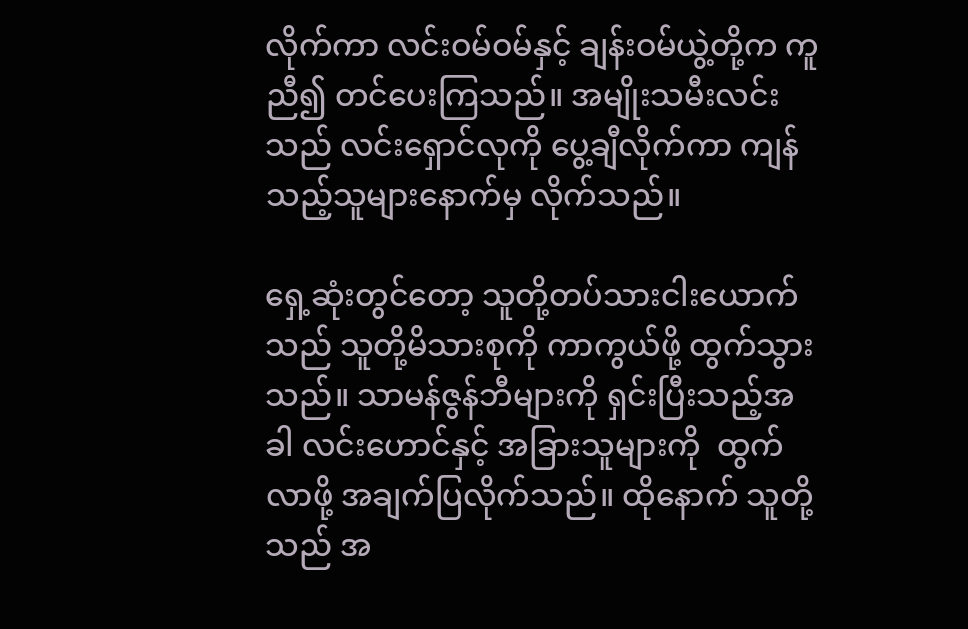လိုက်ကာ လင်းဝမ်ဝမ်နှင့် ချန်းဝမ်ယွဲ့တို့က ကူညီ၍ တင်ပေးကြသည်။ အမျိုးသမီးလင်းသည် လင်းရှောင်လုကို ပွေ့ချီလိုက်ကာ ကျန်သည့်သူများနောက်မှ လိုက်သည်။

ရှေ့ဆုံးတွင်တော့ သူတို့တပ်သားငါးယောက်သည် သူတို့မိသားစုကို ကာကွယ်ဖို့ ထွက်သွားသည်။ သာမန်ဇွန်ဘီများကို ရှင်းပြီးသည့်အခါ လင်းဟောင်နှင့် အခြားသူများကို  ထွက်လာဖို့ အချက်ပြလိုက်သည်။ ထိုနောက် သူတို့သည် အ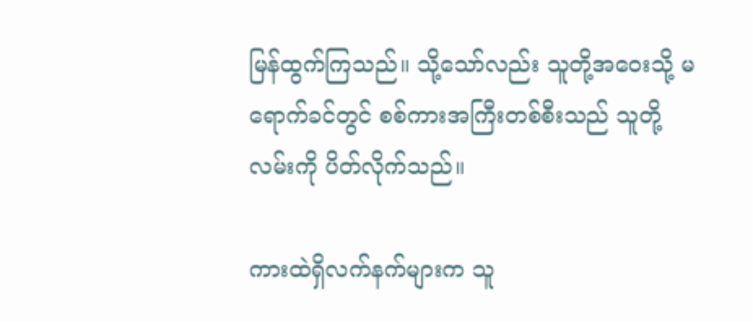မြန်ထွက်ကြသည်။ သို့သော်လည်း သူတို့အဝေးသို့ မရောက်ခင်တွင် စစ်ကားအကြီးတစ်စီးသည် သူတို့လမ်းကို ပိတ်လိုက်သည်။

ကားထဲရှိလက်နက်များက သူ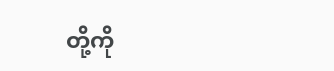တို့ကို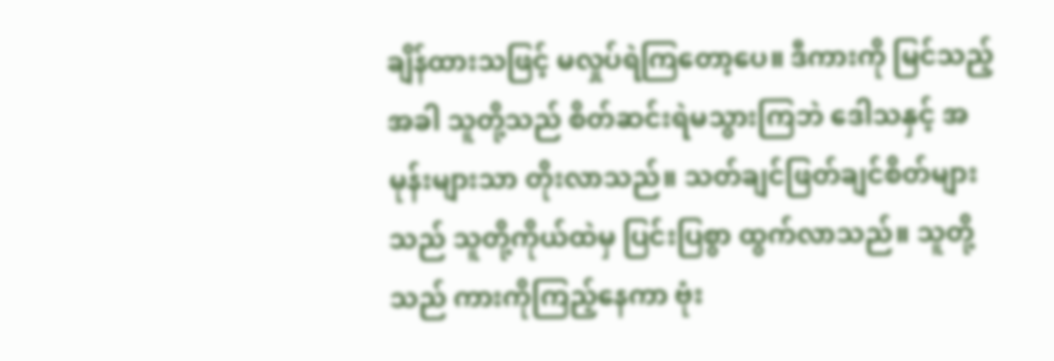ချိန်ထားသဖြင့် မလှုပ်ရဲကြတော့ပေ။ ဒီကားကို မြင်သည့်အခါ သူတို့သည် စိတ်ဆင်းရဲမသွားကြဘဲ ဒေါသနှင့် အမုန်းများသာ တိုးလာသည်။ သတ်ချင်ဖြတ်ချင်စိတ်များသည် သူတို့ကိုယ်ထဲမှ ပြင်းပြစွာ ထွက်လာသည်။ သူတို့သည် ကားကိုကြည့်နေကာ ဗုံး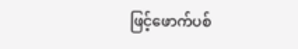ဖြင့်ဖောက်ပစ်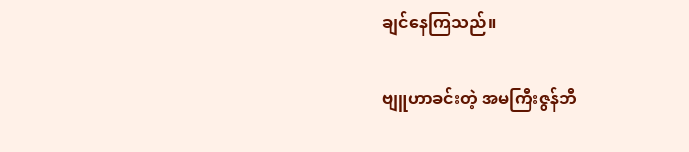ချင်နေကြသည်။

ဗျူဟာခင်းတဲ့ အမကြီးဇွန်ဘီ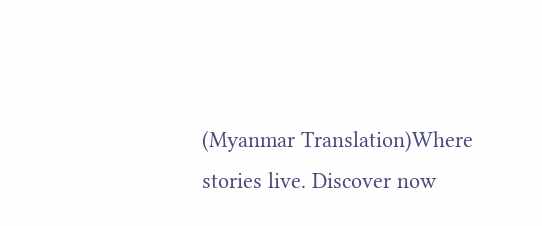(Myanmar Translation)Where stories live. Discover now